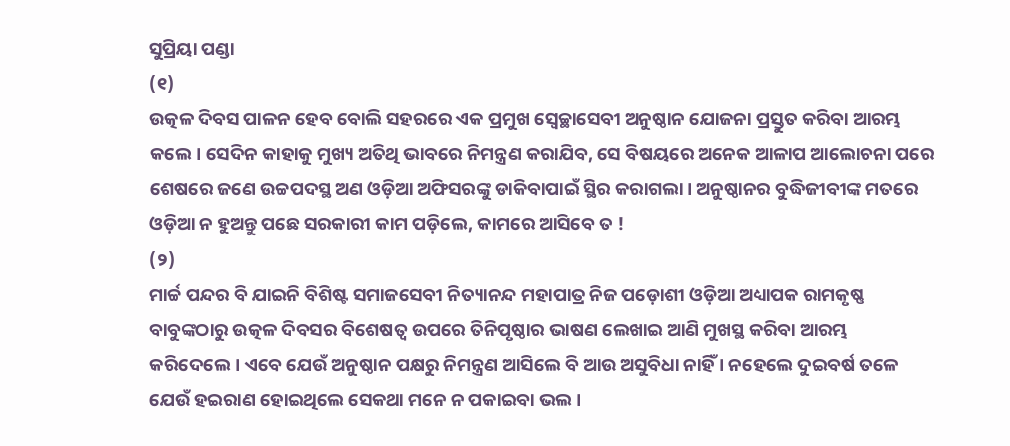ସୁପ୍ରିୟା ପଣ୍ଡା
(୧)
ଉତ୍କଳ ଦିବସ ପାଳନ ହେବ ବୋଲି ସହରରେ ଏକ ପ୍ରମୁଖ ସ୍ୱେଚ୍ଛାସେବୀ ଅନୁଷ୍ଠାନ ଯୋଜନା ପ୍ରସ୍ତୁତ କରିବା ଆରମ୍ଭ କଲେ। ସେଦିନ କାହାକୁ ମୁଖ୍ୟ ଅତିଥି ଭାବରେ ନିମନ୍ତ୍ରଣ କରାଯିବ, ସେ ବିଷୟରେ ଅନେକ ଆଳାପ ଆଲୋଚନା ପରେ ଶେଷରେ ଜଣେ ଉଚ୍ଚପଦସ୍ଥ ଅଣ ଓଡ଼ିଆ ଅଫିସରଙ୍କୁ ଡାକିବାପାଇଁ ସ୍ଥିର କରାଗଲା। ଅନୁଷ୍ଠାନର ବୁଦ୍ଧିଜୀବୀଙ୍କ ମତରେ ଓଡ଼ିଆ ନ ହୁଅନ୍ତୁ ପଛେ ସରକାରୀ କାମ ପଡ଼ିଲେ, କାମରେ ଆସିବେ ତ !
(୨)
ମାର୍ଚ୍ଚ ପନ୍ଦର ବି ଯାଇନି ବିଶିଷ୍ଟ ସମାଜସେବୀ ନିତ୍ୟାନନ୍ଦ ମହାପାତ୍ର ନିଜ ପଡ଼ୋଶୀ ଓଡ଼ିଆ ଅଧ୍ୟାପକ ରାମକୃଷ୍ଣ ବାବୁଙ୍କଠାରୁ ଉତ୍କଳ ଦିବସର ବିଶେଷତ୍ୱ ଉପରେ ତିନିପୃଷ୍ଠାର ଭାଷଣ ଲେଖାଇ ଆଣି ମୁଖସ୍ଥ କରିବା ଆରମ୍ଭ କରିଦେଲେ। ଏବେ ଯେଉଁ ଅନୁଷ୍ଠାନ ପକ୍ଷରୁ ନିମନ୍ତ୍ରଣ ଆସିଲେ ବି ଆଉ ଅସୁବିଧା ନାହିଁ । ନହେଲେ ଦୁଇବର୍ଷ ତଳେ ଯେଉଁ ହଇରାଣ ହୋଇଥିଲେ ସେକଥା ମନେ ନ ପକାଇବା ଭଲ ।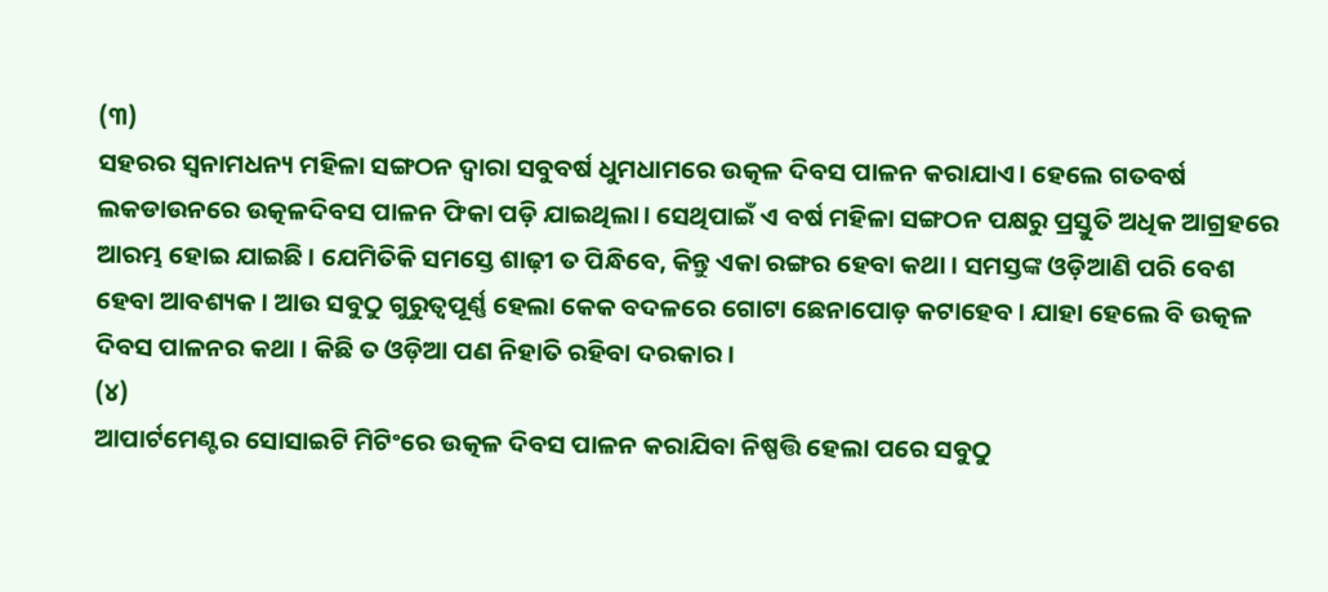(୩)
ସହରର ସ୍ୱନାମଧନ୍ୟ ମହିଳା ସଙ୍ଗଠନ ଦ୍ୱାରା ସବୁବର୍ଷ ଧୁମଧାମରେ ଉତ୍କଳ ଦିବସ ପାଳନ କରାଯାଏ। ହେଲେ ଗତବର୍ଷ ଲକଡାଉନରେ ଉତ୍କଳଦିବସ ପାଳନ ଫିକା ପଡ଼ି ଯାଇଥିଲା। ସେଥିପାଇଁ ଏ ବର୍ଷ ମହିଳା ସଙ୍ଗଠନ ପକ୍ଷରୁ ପ୍ରସ୍ତୁତି ଅଧିକ ଆଗ୍ରହରେ ଆରମ୍ଭ ହୋଇ ଯାଇଛି। ଯେମିତିକି ସମସ୍ତେ ଶାଢ଼ୀ ତ ପିନ୍ଧିବେ, କିନ୍ତୁ ଏକା ରଙ୍ଗର ହେବା କଥା । ସମସ୍ତଙ୍କ ଓଡ଼ିଆଣି ପରି ବେଶ ହେବା ଆବଶ୍ୟକ। ଆଉ ସବୁଠୁ ଗୁରୁତ୍ୱପୂର୍ଣ୍ଣ ହେଲା କେକ ବଦଳରେ ଗୋଟା ଛେନାପୋଡ଼ କଟାହେବ। ଯାହା ହେଲେ ବି ଉତ୍କଳ ଦିବସ ପାଳନର କଥା । କିଛି ତ ଓଡ଼ିଆ ପଣ ନିହାତି ରହିବା ଦରକାର।
(୪)
ଆପାର୍ଟମେଣ୍ଟର ସୋସାଇଟି ମିଟିଂରେ ଉତ୍କଳ ଦିବସ ପାଳନ କରାଯିବା ନିଷ୍ପତ୍ତି ହେଲା ପରେ ସବୁଠୁ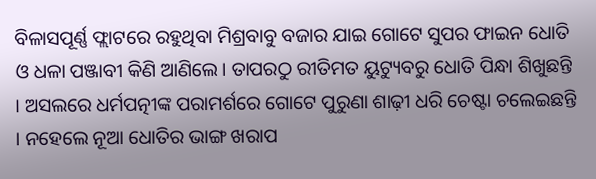ବିଳାସପୂର୍ଣ୍ଣ ଫ୍ଲାଟରେ ରହୁଥିବା ମିଶ୍ରବାବୁ ବଜାର ଯାଇ ଗୋଟେ ସୁପର ଫାଇନ ଧୋତି ଓ ଧଳା ପଞ୍ଜାବୀ କିଣି ଆଣିଲେ। ତାପରଠୁ ରୀତିମତ ୟୁଟ୍ୟୁବରୁ ଧୋତି ପିନ୍ଧା ଶିଖୁଛନ୍ତି । ଅସଲରେ ଧର୍ମପତ୍ନୀଙ୍କ ପରାମର୍ଶରେ ଗୋଟେ ପୁରୁଣା ଶାଢ଼ୀ ଧରି ଚେଷ୍ଟା ଚଲେଇଛନ୍ତି । ନହେଲେ ନୂଆ ଧୋତିର ଭାଙ୍ଗ ଖରାପ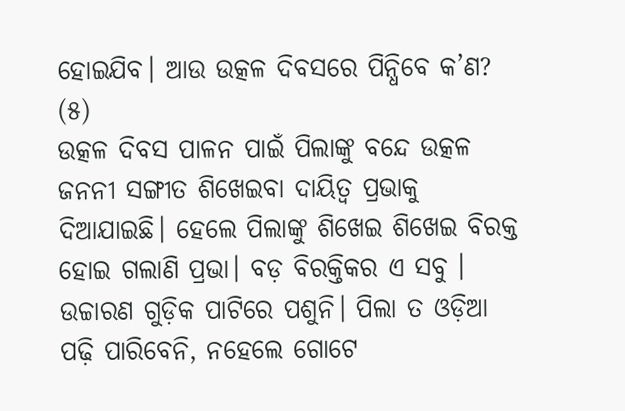ହୋଇଯିବ। ଆଉ ଉତ୍କଳ ଦିବସରେ ପିନ୍ଧିବେ କ’ଣ?
(୫)
ଉତ୍କଳ ଦିବସ ପାଳନ ପାଇଁ ପିଲାଙ୍କୁ ବନ୍ଦେ ଉତ୍କଳ ଜନନୀ ସଙ୍ଗୀତ ଶିଖେଇବା ଦାୟିତ୍ୱ ପ୍ରଭାକୁ ଦିଆଯାଇଛି। ହେଲେ ପିଲାଙ୍କୁ ଶିଖେଇ ଶିଖେଇ ବିରକ୍ତ ହୋଇ ଗଲାଣି ପ୍ରଭା। ବଡ଼ ବିରକ୍ତିକର ଏ ସବୁ । ଉଚ୍ଚାରଣ ଗୁଡ଼ିକ ପାଟିରେ ପଶୁନି। ପିଲା ତ ଓଡ଼ିଆ ପଢ଼ି ପାରିବେନି, ନହେଲେ ଗୋଟେ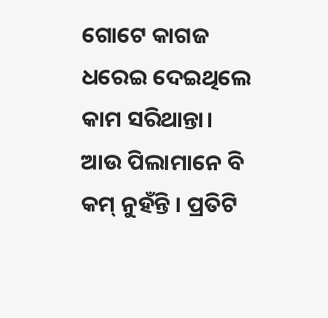ଗୋଟେ କାଗଜ ଧରେଇ ଦେଇଥିଲେ କାମ ସରିଥାନ୍ତା। ଆଉ ପିଲାମାନେ ବି କମ୍ ନୁହଁନ୍ତି । ପ୍ରତିଟି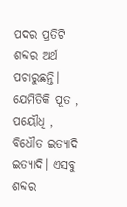ପଦର ପ୍ରତିଟି ଶବ୍ଦର ଅର୍ଥ ପଚାରୁଛନ୍ତି। ଯେମିତିକି ପୂତ , ପୟୌଧି , ବିଧୌତ ଇତ୍ୟାଦି ଇତ୍ୟାଦି। ଏସବୁ ଶବ୍ଦର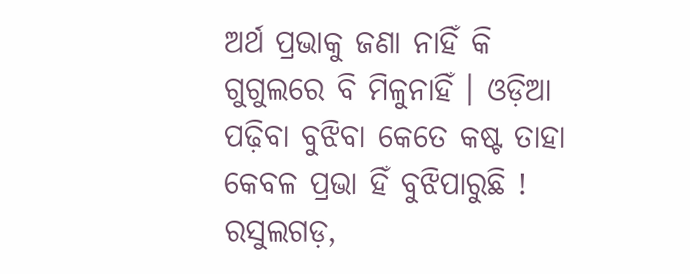ଅର୍ଥ ପ୍ରଭାକୁ ଜଣା ନାହିଁ କି ଗୁଗୁଲରେ ବି ମିଳୁନାହିଁ । ଓଡ଼ିଆ ପଢ଼ିବା ବୁଝିବା କେତେ କଷ୍ଟ ତାହା କେବଳ ପ୍ରଭା ହିଁ ବୁଝିପାରୁଛି !
ରସୁଲଗଡ଼,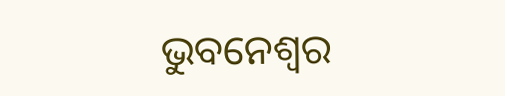ଭୁବନେଶ୍ୱର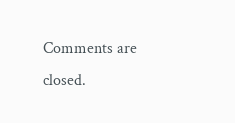Comments are closed.